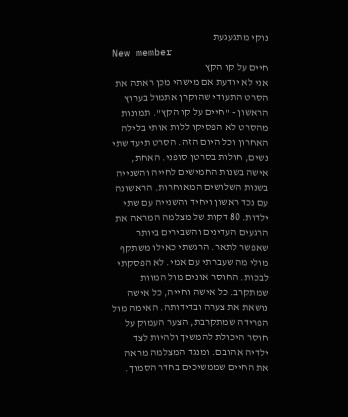נוקי מתגעגעת
New member
חיים על קו הקץ
אני לא יודעת אם מישהי מכן ראתה את הסרט התעודי שהוקרן אתמול בערוץ הראשון - "חיים על קו הקץ". תמונות מהסרט לא הפסיקו ללות אותי בלילה האחרון וכל היום הזה. הסרט תיעד שתי נשים, חולות בסרטן סופני. האחת, אישה בשנות החמישים לחייה והשנייה בשנות השלושים המאוחרות. הראשונה עם נכד ראשון ויחיד והשנייה עם שתי ילדות. 80 דקות של מצלמה המראה את הרגעים העדינים והשבירים ביותר שאפשר לתאר. הרגשתי כאילו משתקף מולי מה שעברתי עם אמי. לא הפסקתי לבכות. החוסר אונים מול המוות שמתקרב. כל אישה וחייה, כל אישה נושאת את צערה ובדידותה. האימה מול הפרידה שמתקרבת, הצער העמוק על חוסר היכולת להמשיך ולהיות לצד ילדיה אהובם. ומנגד המצלמה מראה את החיים שממשיכים בחדר הסמוך.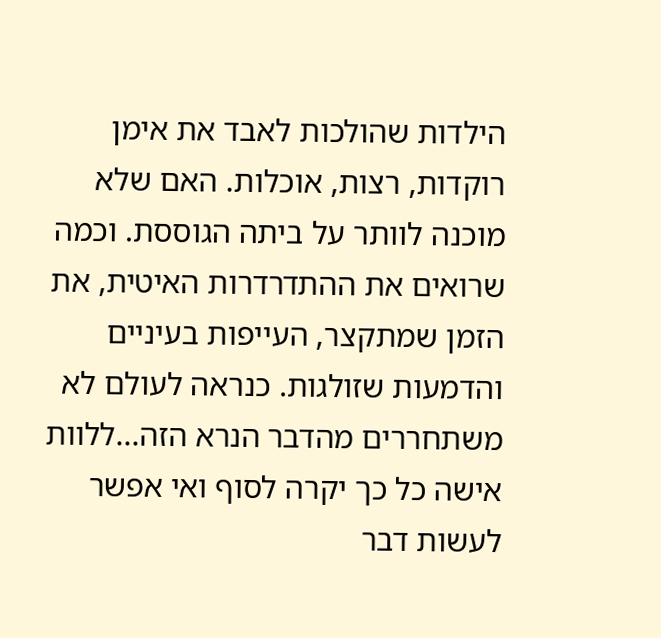הילדות שהולכות לאבד את אימן רוקדות, רצות, אוכלות. האם שלא מוכנה לוותר על ביתה הגוססת. וכמה שרואים את ההתדרדרות האיטית, את הזמן שמתקצר, העייפות בעיניים והדמעות שזולגות. כנראה לעולם לא משתחררים מהדבר הנרא הזה...ללוות אישה כל כך יקרה לסוף ואי אפשר לעשות דבר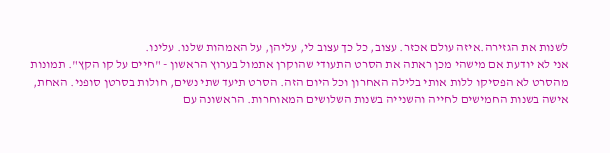לשנות את הגזירה.איזה עולם אכזר. עצוב, כל כך עצוב לי, עליהן, על האמהות שלנו. עלינו.
אני לא יודעת אם מישהי מכן ראתה את הסרט התעודי שהוקרן אתמול בערוץ הראשון - "חיים על קו הקץ". תמונות מהסרט לא הפסיקו ללות אותי בלילה האחרון וכל היום הזה. הסרט תיעד שתי נשים, חולות בסרטן סופני. האחת, אישה בשנות החמישים לחייה והשנייה בשנות השלושים המאוחרות. הראשונה עם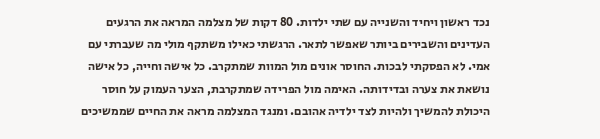נכד ראשון ויחיד והשנייה עם שתי ילדות. 80 דקות של מצלמה המראה את הרגעים העדינים והשבירים ביותר שאפשר לתאר. הרגשתי כאילו משתקף מולי מה שעברתי עם אמי. לא הפסקתי לבכות. החוסר אונים מול המוות שמתקרב. כל אישה וחייה, כל אישה נושאת את צערה ובדידותה. האימה מול הפרידה שמתקרבת, הצער העמוק על חוסר היכולת להמשיך ולהיות לצד ילדיה אהובם. ומנגד המצלמה מראה את החיים שממשיכים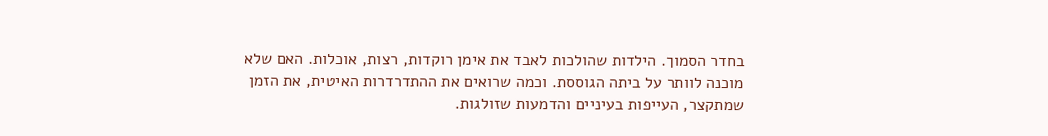בחדר הסמוך. הילדות שהולכות לאבד את אימן רוקדות, רצות, אוכלות. האם שלא מוכנה לוותר על ביתה הגוססת. וכמה שרואים את ההתדרדרות האיטית, את הזמן שמתקצר, העייפות בעיניים והדמעות שזולגות.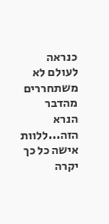כנראה לעולם לא משתחררים מהדבר הנרא הזה...ללוות אישה כל כך יקרה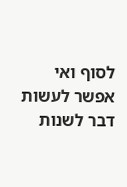לסוף ואי אפשר לעשות דבר לשנות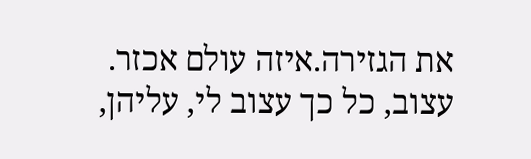את הגזירה.איזה עולם אכזר. עצוב, כל כך עצוב לי, עליהן,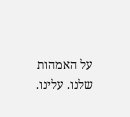על האמהות שלנו. עלינו.